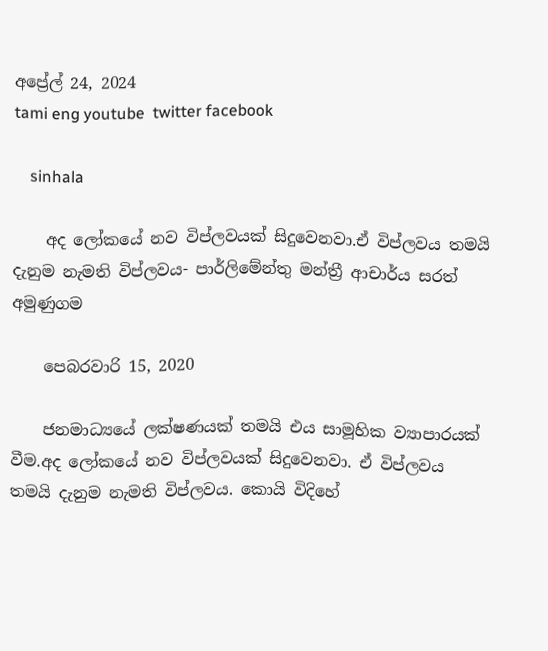අප්‍රේල් 24, 2024
tami eng youtube  twitter facebook

    sinhala

    අද ලෝකයේ නව විප්ලවයක් සිදුවෙනවා.ඒ විප්ලවය තමයි දැනුම නැමති විප්ලවය- පාර්ලිමේන්තු මන්ත්‍රී ආචාර්ය සරත් අමුණුගම

    පෙබරවාරි 15, 2020

    ජනමාධ්‍යයේ ලක්ෂණයක් තමයි එය සාමූහික ව්‍යාපාරයක් වීම.අද ලෝකයේ නව විප්ලවයක් සිදුවෙනවා. ඒ විප්ලවය තමයි දැනුම නැමති විප්ලවය. කොයි විදිහේ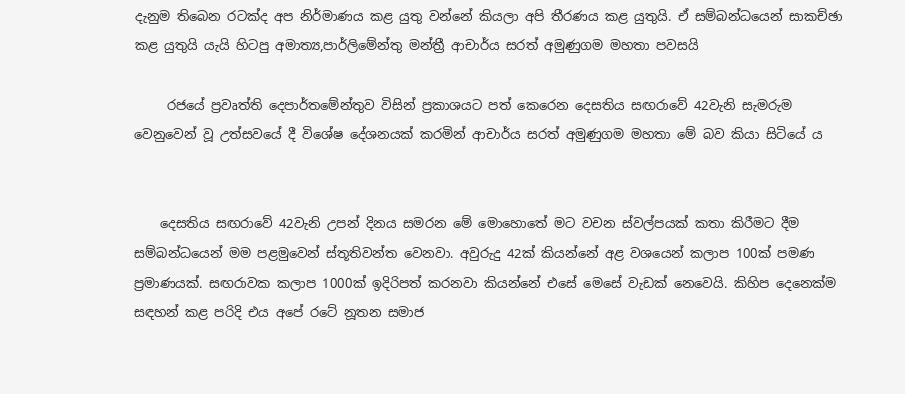දැනුම තිබෙන රටක්ද අප නිර්මාණය කළ යුතු වන්නේ කියලා අපි තීරණය කළ යුතුයි. ඒ සම්බන්ධයෙන් සාකච්ඡා කළ යුතුයි යැයි හිටපු අමාත්‍ය,පාර්ලිමේන්තු මන්ත්‍රී ආචාර්ය සරත් අමුණුගම මහතා පවසයි

     රජයේ ප්‍රවෘත්ති දෙපාර්තමේන්තුව විසින් ප්‍රකාශයට පත් කෙරෙන දෙසතිය සඟරාවේ 42වැනි සැමරුම වෙනුවෙන් වූ උත්සවයේ දී විශේෂ දේශනයක් කරමින් ආචාර්ය සරත් අමුණුගම මහතා මේ බව කියා සිටියේ ය


    දෙසතිය සඟරාවේ 42වැනි උපන් දිනය සමරන මේ මොහොතේ මට වචන ස්වල්පයක් කතා කිරීමට දීම සම්බන්ධයෙන් මම පළමුවෙන් ස්තූතිවන්ත වෙනවා. අවුරුදු 42ක් කියන්නේ අළ වශයෙන් කලාප 100ක් පමණ ප්‍රමාණයක්. සඟරාවක කලාප 1000ක් ඉදිරිපත් කරනවා කියන්නේ එසේ මෙසේ වැඩක් නෙවෙයි. කිහිප දෙනෙක්ම සඳහන් කළ පරිදි එය අපේ රටේ නූතන සමාජ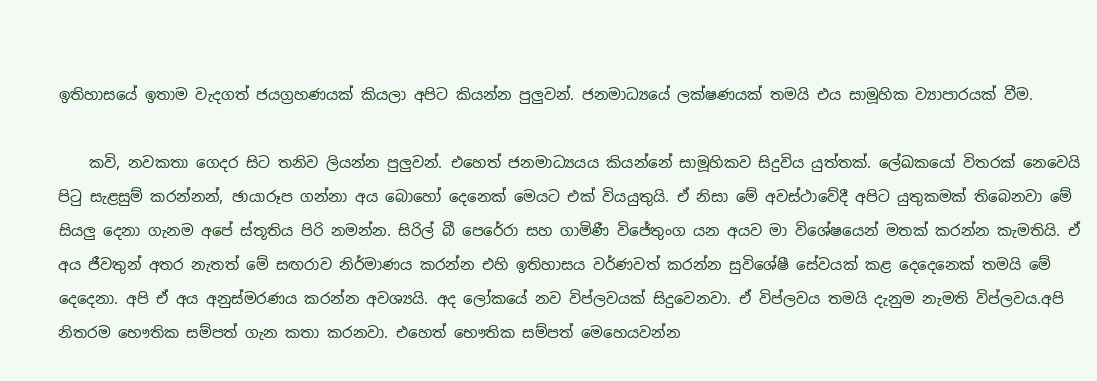ඉතිහාසයේ ඉතාම වැදගත් ජයග්‍රහණයක් කියලා අපිට කියන්න පුලුවන්. ජනමාධ්‍යයේ ලක්ෂණයක් තමයි එය සාමූහික ව්‍යාපාරයක් වීම.

    කවි, නවකතා ගෙදර සිට තනිව ලියන්න පුලුවන්. එහෙත් ජනමාධ්‍යයය කියන්නේ සාමූහිකව සිදුවිය යුත්තක්. ලේඛකයෝ විතරක් නෙවෙයි පිටු සැළසුම් කරන්නන්, ඡායාරූප ගන්නා අය බොහෝ දෙනෙක් මෙයට එක් වියයුතුයි. ඒ නිසා මේ අවස්ථාවේදී අපිට යුතුකමක් තිබෙනවා මේ සියලු දෙනා ගැනම අපේ ස්තූතිය පිරි නමන්න. සිරිල් බී පෙරේරා සහ ගාමිණී විජේතුංග යන අයව මා විශේෂයෙන් මතක් කරන්න කැමතියි. ඒ අය ජීවතුන් අතර නැතත් මේ සඟරාව නිර්මාණය කරන්න එහි ඉතිහාසය වර්ණවත් කරන්න සුවිශේෂී සේවයක් කළ දෙදෙනෙක් තමයි මේ දෙදෙනා. අපි ඒ අය අනුස්මරණය කරන්න අවශ්‍යයි. අද ලෝකයේ නව විප්ලවයක් සිදුවෙනවා. ඒ විප්ලවය තමයි දැනුම නැමති විප්ලවය.අපි නිතරම භෞතික සම්පත් ගැන කතා කරනවා. එහෙත් භෞතික සම්පත් මෙහෙයවන්න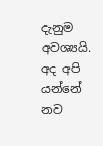දැනුම අවශ්‍යයි. අද අපි යන්නේ නව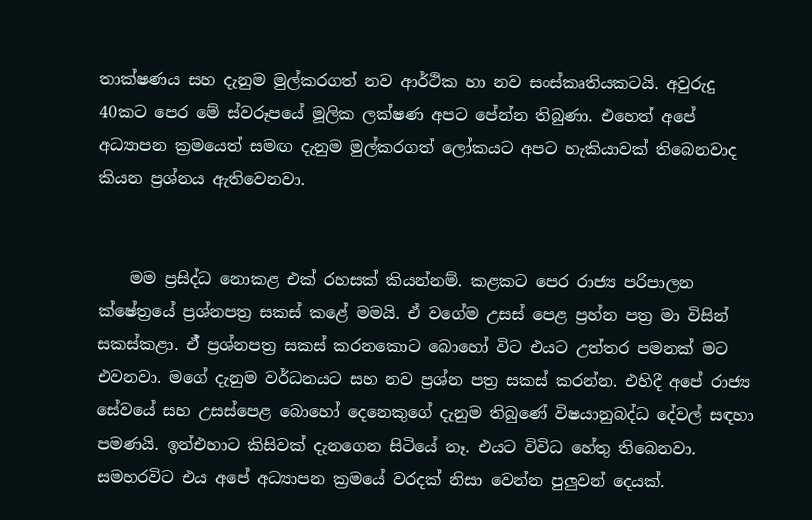තාක්ෂණය සහ දැනුම මුල්කරගත් නව ආර්ථික හා නව සංස්කෘතියකටයි. අවුරුදු 40කට පෙර මේ ස්වරූපයේ මූලික ලක්ෂණ අපට පේන්න තිබුණා. එහෙත් අපේ අධ්‍යාපන ක්‍රමයෙත් සමඟ දැනුම මුල්කරගත් ලෝකයට අපට හැකියාවක් තිබෙනවාද කියන ප්‍රශ්නය ඇතිවෙනවා.


    මම ප්‍රසිද්ධ නොකළ එක් රහසක් කියන්නම්. කළකට පෙර රාජ්‍ය පරිපාලන ක්ෂේත්‍රයේ ප්‍රශ්නපත්‍ර සකස් කළේ මමයි. ඒ වගේම උසස් පෙළ ප්‍රහ්න පත්‍ර මා විසින් සකස්කළා. ඒ් ප්‍රශ්නපත්‍ර සකස් කරනකොට බොහෝ විට එයට උත්තර පමනක් මට එවනවා. මගේ දැනුම වර්ධනයට සහ නව ප්‍රශ්න පත්‍ර සකස් කරන්න. එහිදී අපේ රාජ්‍ය සේවයේ සහ උසස්පෙළ බොහෝ දෙනෙකුගේ දැනුම තිබුණේ විෂයානුබද්ධ දේවල් සඳහා පමණයි. ඉන්එහාට කිසිවක් දැනගෙන සිටියේ නෑ. එයට විවිධ හේතු තිබෙනවා. සමහරවිට එය අපේ අධ්‍යාපන ක්‍රමයේ වරදක් නිසා වෙන්න පුලුවන් දෙයක්.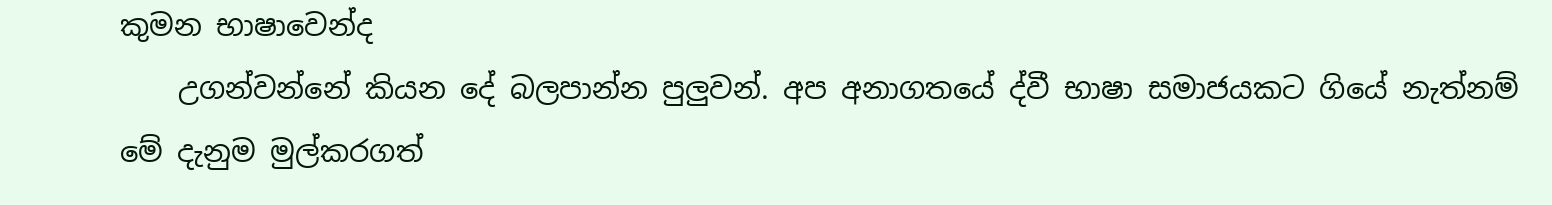කුමන භාෂාවෙන්ද
    උගන්වන්නේ කියන දේ බලපාන්න පුලුවන්. අප අනාගතයේ ද්වී භාෂා සමාජයකට ගියේ නැත්නම් මේ දැනුම මුල්කරගත්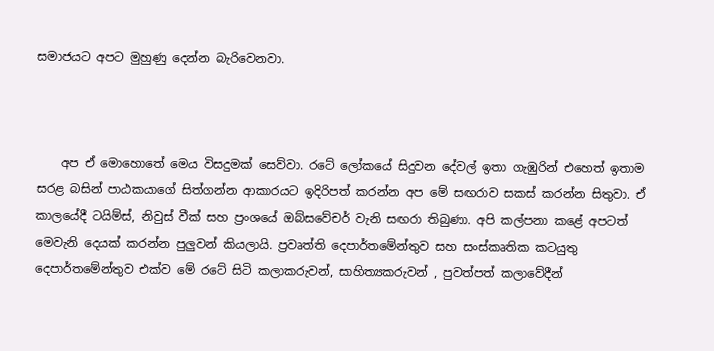සමාජයට අපට මුහුණු දෙන්න බැරිවෙනවා.



    අප ඒ මොහොතේ මෙය විසදුමක් සෙව්වා. රටේ ලෝකයේ සිදුවන දේවල් ඉතා ගැඹුරින් එහෙත් ඉතාම සරළ බසින් පාඨකයාගේ සිත්ගන්න ආකාරයට ඉදිරිපත් කරන්න අප මේ සඟරාව සකස් කරන්න සිතුවා. ඒ කාලයේදී ටයිම්ස්, නිවුස් වීක් සහ ප්‍රංශයේ ඔබ්සවේචර් වැනි සඟරා තිබුණා. අපි කල්පනා කළේ අපටත් මෙවැනි දෙයක් කරන්න පුලුවන් කියලායි. ප්‍රවෘත්ති දෙපාර්තමේන්තුව සහ සංස්කෘතික කටයුතු දෙපාර්තමේන්තුව එක්ව මේ රටේ සිටි කලාකරුවන්, සාහිත්‍යකරුවන් , පුවත්පත් කලාවේදීන්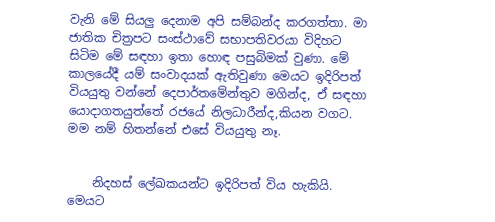වැනි මේ සියලු දෙනාම අපි සම්බන්ද කරගත්තා. මා ජාතික චිත්‍රපට සංස්ථාවේ සභාපතිවරයා විදිහට සිටිම මේ සඳහා ඉතා හොඳ පසුබිමක් වුණා. මේ කාලයේදී යම් සංවාදයක් ඇතිවුණා මෙයට ඉදිරිපත් වියයුතු වන්නේ දෙපාර්තමේන්තුව මගින්ද, ඒ සඳහා යොදාගතයුත්තේ රජයේ නිලධාරීන්ද,කියන වගට. මම නම් හිතන්නේ එසේ වියයුතු නෑ.


    නිදහස් ලේඛකයන්ට ඉදිරිපත් විය හැකියි. මෙයට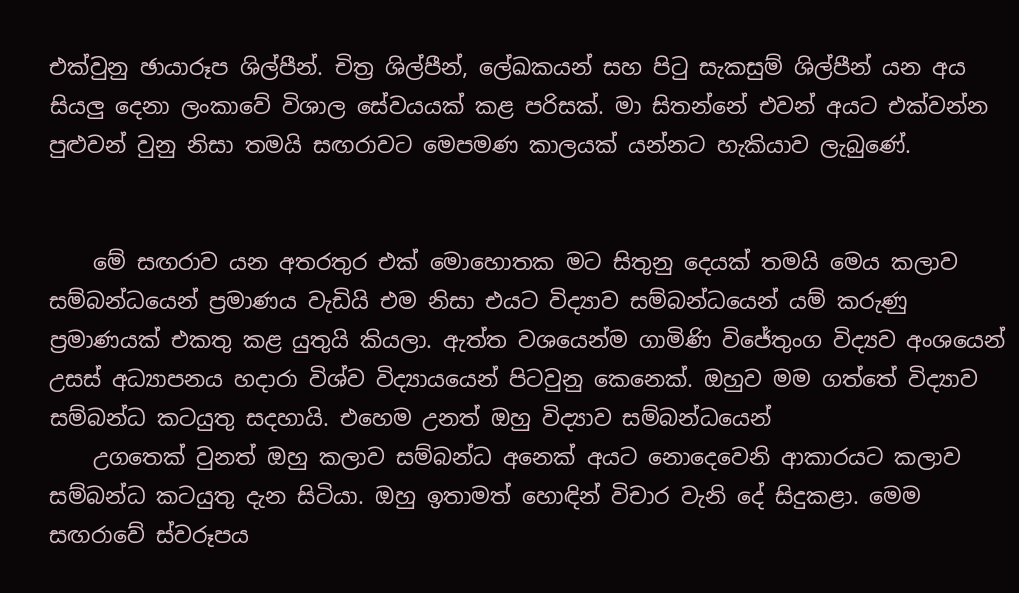එක්වුනු ඡායාරූප ශිල්පීන්. චිත්‍ර ශිල්පීන්, ලේඛකයන් සහ පිටු සැකසුම් ශිල්පීන් යන අය සියලු දෙනා ලංකාවේ විශාල සේවයයක් කළ පරිසක්. මා සිතන්නේ එවන් අයට එක්වන්න පුළුවන් වුනු නිසා තමයි සඟරාවට මෙපමණ කාලයක් යන්නට හැකියාව ලැබුණේ.


    මේ සඟරාව යන අතරතුර එක් මොහොතක මට සිතුනු දෙයක් තමයි මෙය කලාව සම්බන්ධයෙන් ප්‍රමාණය වැඩියි එම නිසා එයට විද්‍යාව සම්බන්ධයෙන් යම් කරුණු ප්‍රමාණයක් එකතු කළ යුතුයි කියලා. ඇත්ත වශයෙන්ම ගාමිණි විජේතුංග විද්‍යව අංශයෙන් උසස් අධ්‍යාපනය හදාරා විශ්ව විද්‍යායයෙන් පිටවුනු කෙනෙක්. ඔහුව මම ගත්තේ විද්‍යාව සම්බන්ධ කටයුතු සදහායි. එහෙම උනත් ඔහු විද්‍යාව සම්බන්ධයෙන්
    උගතෙක් වුනත් ඔහු කලාව සම්බන්ධ අනෙක් අයට නොදෙවෙනි ආකාරයට කලාව සම්බන්ධ කටයුතු දැන සිටියා. ඔහු ඉතාමත් හොඳින් විචාර වැනි දේ සිදුකළා. මෙම සඟරාවේ ස්වරූපය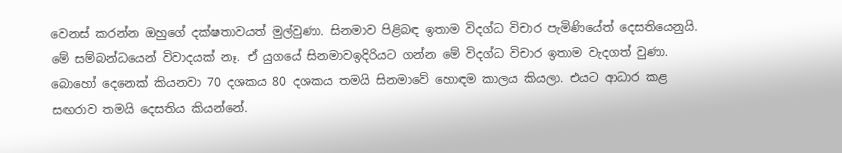වෙනස් කරන්න ඔහුගේ දක්ෂතාවයත් මුල්වුණා. සිනමාව පිළිබඳ ඉතාම විදග්ධ විචාර පැමිණියේත් දෙසතියෙනුයි. මේ සම්බන්ධයෙන් විවාදයක් නෑ. ඒ යුගයේ සිනමාවඉදිරියට ගන්න මේ විදග්ධ විචාර ඉතාම වැදගත් වුණා. බොහෝ දෙනෙක් කියනවා 70 දශකය 80 දශකය තමයි සිනමාවේ හොඳම කාලය කියලා. එයට ආධාර කළ සඟරාව තමයි දෙසතිය කියන්නේ.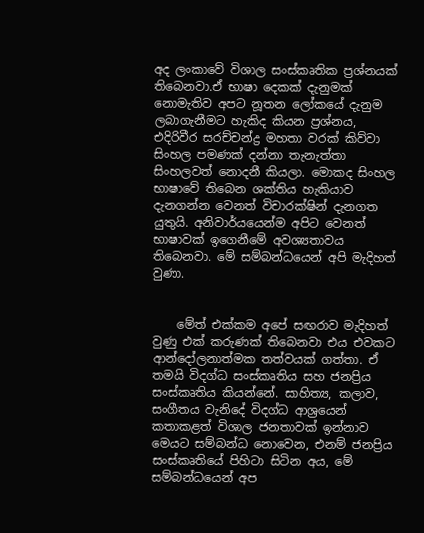අද ලංකාවේ විශාල සංස්කෘතික ප්‍රශ්නයක් තිබෙනවා.ඒ භාෂා දෙකක් දැනුමක් නොමැතිව අපට නූතන ලෝකයේ දැනුම ලබාගැනීමට හැකිද කියන ප්‍රශ්නය, එදිරිවීර සරච්චන්ද්‍ර මහතා වරක් කිව්වා සිංහල පමණක් දන්නා තැනැත්තා සිංහලවත් නොදනී කියලා. මොකද සිංහල භාෂාවේ තිබෙන ශක්තිය හැකියාව දැනගන්න වෙනත් විචාරක්ෂින් දැනගත යුතුයි. අනිවාර්යයෙන්ම අපිට වෙනත් භාෂාවක් ඉගෙනීමේ අවශ්‍යතාවය තිබෙනවා. මේ සම්බන්ධයෙන් අපි මැදිහත් වුණා.


    මේත් එක්කම අපේ සඟරාව මැදිහත් වුණු එක් කරුණක් තිබෙනවා එය එවකට ආන්දෝලනාත්මක තත්වයක් ගත්තා. ඒ තමයි විදග්ධ සංස්කෘතිය සහ ජනප්‍රිය සංස්කෘතිය කියන්නේ. සාහිත්‍ය, කලාව, සංගීතය වැනිදේ විදග්ධ ආශ්‍රයෙන් කතාකළත් විශාල ජනතාවක් ඉන්නාව මෙයට සම්බන්ධ නොවෙන, එනම් ජනප්‍රිය සංස්කෘතියේ පිහිටා සිටින අය, මේ සම්බන්ධයෙන් අප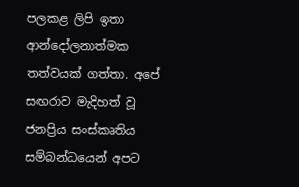පලකළ ලිපි ඉතා ආන්දෝලනාත්මක තත්වයක් ගත්තා. අපේ සඟරාව මැදිහත් වූ ජනප්‍රිය සංස්කෘතිය සම්බන්ධයෙන් අපට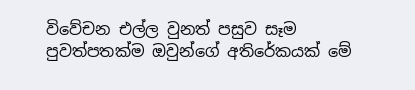විවේචන එල්ල වුනත් පසුව සෑම පුවත්පතක්ම ඔවුන්ගේ අතිරේකයක් මේ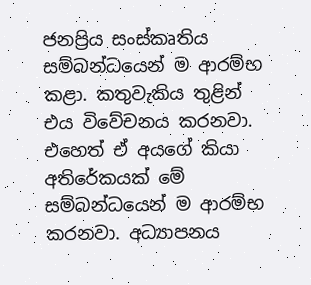ජනප්‍රිය සංස්කෘතිය සම්බන්ධයෙන් ම ආරම්භ කළා. කතුවැකිය තුළින් එය විවේචනය කරනවා. එහෙත් ඒ අයගේ කියා අතිරේකයක් මේ සම්බන්ධයෙන් ම ආරම්භ කරනවා. අධ්‍යාපනය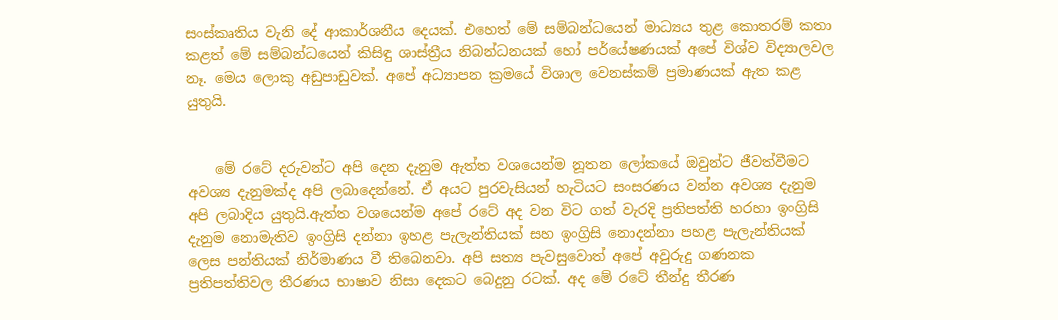සංස්කෘතිය වැනි දේ ආකාර්ශනීය දෙයක්. එහෙත් මේ සම්බන්ධයෙන් මාධ්‍යය තුළ කොතරම් කතා කළත් මේ සම්බන්ධයෙන් කිසිඳු ශාස්ත්‍රීය නිබන්ධනයක් හෝ පර්යේෂණයක් අපේ විශ්ව විද්‍යාලවල නෑ. මෙය ලොකු අඩුපාඩුවක්. අපේ අධ්‍යාපන ක්‍රමයේ විශාල වෙනස්කම් ප්‍රමාණයක් ඇත කළ යුතුයි.


    මේ රටේ දරුවන්ට අපි දෙන දැනුම ඇත්ත වශයෙන්ම නූතන ලෝකයේ ඔවුන්ට ජීවත්වීමට අවශ්‍ය දැනුමක්ද අපි ලබාදෙන්නේ. ඒ අයට පුරවැසියන් හැටියට සංසරණය වන්න අවශ්‍ය දැනුම අපි ලබාදිය යුතුයි.ඇත්ත වශයෙන්ම අපේ රටේ අද වන විට ගත් වැරදි ප්‍රතිපත්ති හරහා ඉංග්‍රිසි දැනුම නොමැතිව ඉංග්‍රිසි දන්නා ඉහළ පැලැන්තියක් සහ ඉංග්‍රිසි නොදන්නා පහළ පැලැන්තියක් ලෙස පන්තියක් නිර්මාණය වී තිබෙනවා. අපි සත්‍ය පැවසුවොත් අපේ අවුරුදු ගණනක ප්‍රතිපත්තිවල තීරණය භාෂාව නිසා දෙකට බෙදුනු රටක්. අද මේ රටේ තීන්දු තීරණ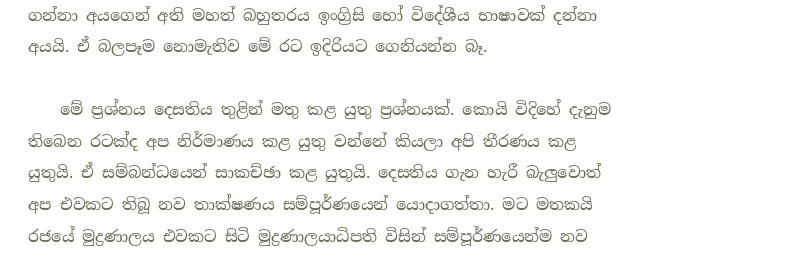ගන්නා අයගෙන් අති මහත් බහුතරය ඉංග්‍රිසි හෝ විදේශීය භාෂාවක් දන්නා අයයි. ඒ බලපෑම නොමැතිව මේ රට ඉදිරියට ගෙනියන්න බෑ.

    මේ ප්‍රශ්නය දෙසතිය තුළින් මතු කළ යුතු ප්‍රශ්නයක්. කොයි විදිහේ දැනුම තිබෙන රටක්ද අප නිර්මාණය කළ යුතු වන්නේ කියලා අපි තීරණය කළ යුතුයි. ඒ සම්බන්ධයෙන් සාකච්ඡා කළ යුතුයි. දෙසතිය ගැන හැරී බැලුවොත් අප එවකට තිබූ නව තාක්ෂණය සම්පූර්ණයෙන් යොදාගත්තා. මට මතකයි රජයේ මුද්‍රණාලය එවකට සිටි මුද්‍රණාලයාධිපති විසින් සම්පූර්ණයෙන්ම නව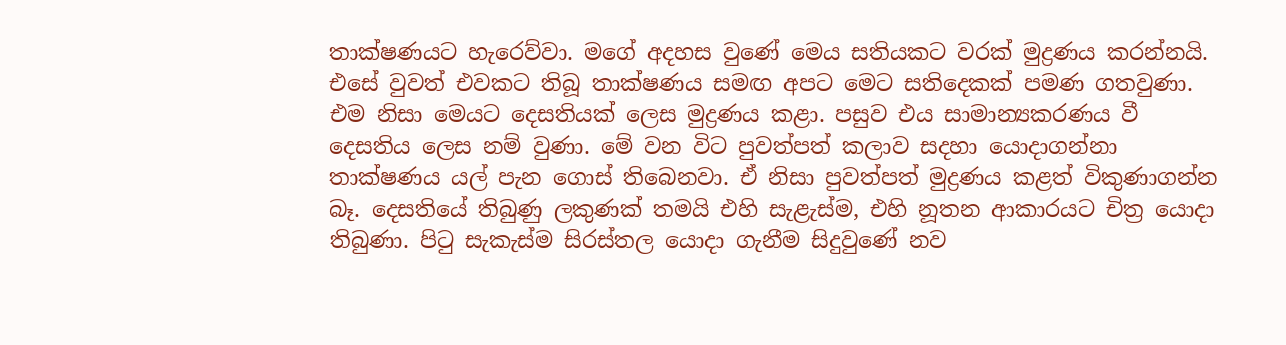තාක්ෂණයට හැරෙව්වා. මගේ අදහස වුණේ මෙය සතියකට වරක් මුද්‍රණය කරන්නයි. එසේ වුවත් එවකට තිබූ තාක්ෂණය සමඟ අපට මෙට සතිදෙකක් පමණ ගතවුණා. එම නිසා මෙයට දෙසතියක් ලෙස මුද්‍රණය කළා. පසුව එය සාමාන්‍යකරණය වී දෙසතිය ලෙස නම් වුණා. මේ වන විට පුවත්පත් කලාව සදහා යොදාගන්නා තාක්ෂණය යල් පැන ගොස් තිබෙනවා. ඒ නිසා පුවත්පත් මුද්‍රණය කළත් විකුණාගන්න බෑ. දෙසතියේ තිබුණු ලකුණක් තමයි එහි සැළැස්ම, එහි නූතන ආකාරයට චිත්‍ර යොදා තිබුණා. පිටු සැකැස්ම සිරස්තල යොදා ගැනීම සිදුවුණේ නව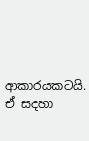ආකාරයකටයි. ඒ සදහා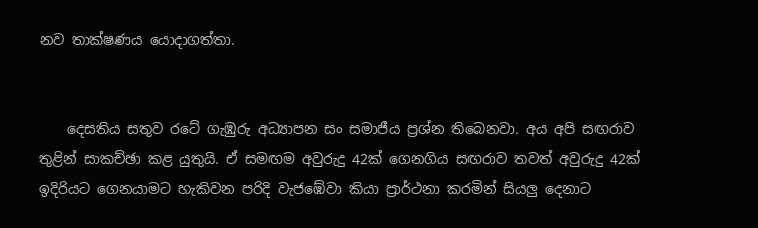නව තාක්ෂණය යොදාගත්තා.


    දෙසතිය සතුව රටේ ගැඹුරු අධ්‍යාපන සං සමාජීය ප්‍රශ්න තිබෙනවා. අය අපි සඟරාව තුළින් සාකච්ඡා කළ යුතුයි. ඒ සමඟම අවුරුදු 42ක් ගෙනගිය සඟරාව තවත් අවුරුදු 42ක් ඉදිරියට ගෙනයාමට හැකිවන පරිදි වැජඹේවා කියා ප්‍රාර්ථනා කරමින් සියලු දෙනාට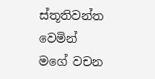ස්තූතිවන්ත වෙමින් මගේ වචන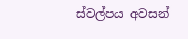ස්වල්පය අවසන්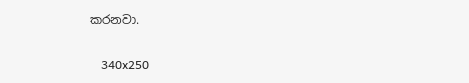කරනවා.

    340x250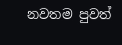නවතම පුවත්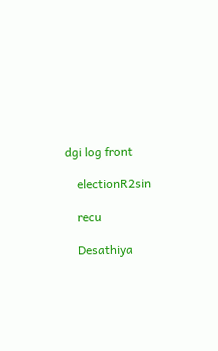dgi log front

    electionR2sin

    recu

    Desathiya